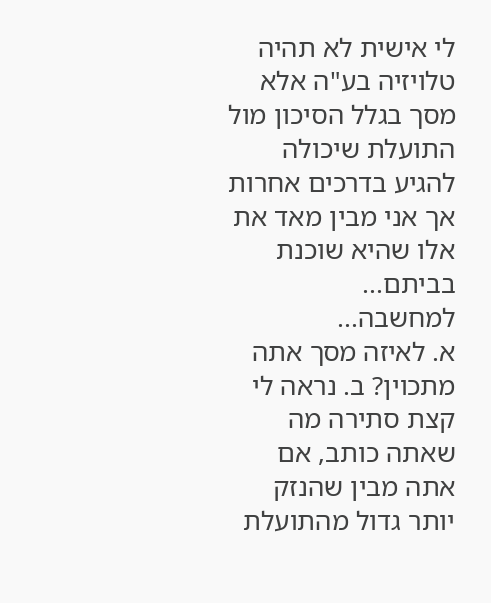לי אישית לא תהיה טלויזיה בע"ה אלא מסך בגלל הסיכון מול התועלת שיכולה להגיע בדרכים אחרות אך אני מבין מאד את אלו שהיא שוכנת בביתם...
למחשבה...
א. לאיזה מסך אתה מתכוין? ב. נראה לי קצת סתירה מה שאתה כותב, אם אתה מבין שהנזק יותר גדול מהתועלת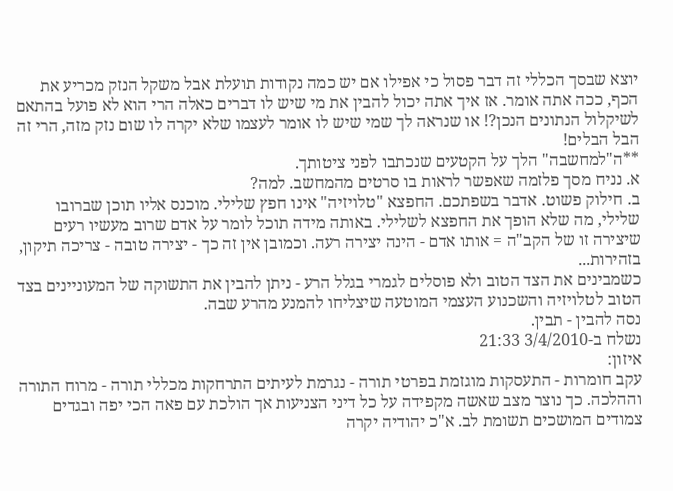יוצא שבסך הכללי זה דבר פסול כי אפילו אם יש כמה נקודות תועלת אבל משקל הנזק מכריע את הכף, ככה אתה אומר. אז איך אתה יכול להבין את מי שיש לו דברים כאלה הרי הוא לא פועל בהתאם לשיקלול הנתונים הנכן?! או שנראה לך שמי שיש לו אומר לעצמו שלא יקרה לו שום נזק מזה, הרי זה הבל הבלים!
**ה"למחשבה" הלך על הקטעים שנכתבו לפני ציטותך.
א. נניח מסך פלזמה שאפשר לראות בו סרטים מהמחשב. למה?
ב. חילוק פשוט. אדבר בשפתכם. החפצא "טלויזיה" אינו חפץ שלילי. מוכנס אליו תוכן שברובו שלילי, מה שלא הופך את החפצא לשלילי. באותה מידה תוכל לומר על אדם שרוב מעשיו רעים שיצירה זו של הקב"ה = אותו אדם - הינה יצירה רעה. וכמובן אין זה כך - יצירה טובה - צריכה תיקון, בזהירות...
כשמבינים את הצד הטוב ולא פוסלים לגמרי בגלל הרע - ניתן להבין את התשוקה של המעוניינים בצד הטוב לטלויזיה והשכנוע העצמי המוטעה שיצליחו להמנע מהרע שבה.
נסה להבין - תבין.
נשלח ב-3/4/2010 21:33
איזון:
עקב חומרות - התעסקות מוגזמת בפרטי תורה - נגרמת לעיתים התרחקות מכללי תורה - מרוח התורה וההלכה. כך נוצר מצב שאשה מקפידה על כל דיני הצניעות אך הולכת עם פאה הכי יפה ובגדים צמודים המושכים תשומת לב. א"כ יהודיה יקרה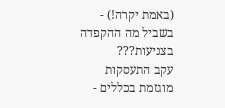(באמת יקרה!) - בשביל מה ההקפדה בצניעות???
עקב התעסקות מוגזמת בכללים -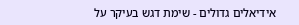אידיאלים גדולים - שימת דגש בעיקר על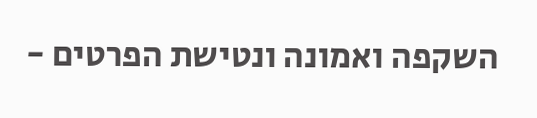השקפה ואמונה ונטישת הפרטים -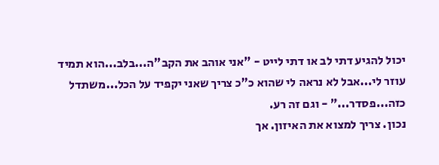יכול להגיע דתי לב או דתי לייט - "אני אוהב את הקב"ה...בלב...הוא תמיד עוזר לי...אבל לא נראה לי שהוא כ"כ צריך שאני יקפיד על הכל...משתדל כזה...פסדר..." - וגם זה רע.
נכון. צריך למצוא את האיזון. אך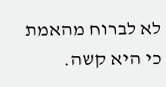לא לברוח מהאמת כי היא קשה.